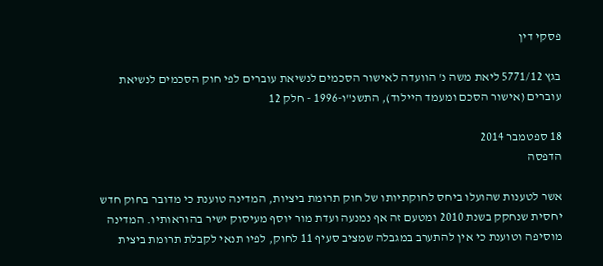פסקי דין

בגץ 5771/12 ליאת משה נ' הוועדה לאישור הסכמים לנשיאת עוברים לפי חוק הסכמים לנשיאת עוברים (אישור הסכם ומעמד היילוד), התשנ"ו-1996 - חלק 12

18 ספטמבר 2014
הדפסה

אשר לטענות שהועלו ביחס לחוקתיותו של חוק תרומת ביציות, המדינה טוענת כי מדובר בחוק חדש יחסית שנחקק בשנת 2010 ומטעם זה אף נמנעה ועדת מור יוסף מעיסוק ישיר בהוראותיו. המדינה מוסיפה וטוענת כי אין להתערב במגבלה שמציב סעיף 11 לחוק, לפיו תנאי לקבלת תרומת ביצית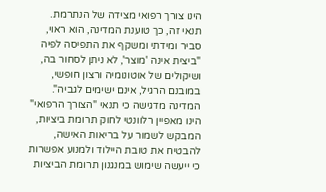הינו צורך רפואי מצידה של הנתרמת. תנאי זה, כך טוענת המדינה, הוא ראוי, סביר ומידתי ומשקף את התפיסה לפיה "ביצית אינה 'מוצר', לא ניתן לסחור בה, ושיקולים של אוטונומיה ורצון חופשי, במובנם הרגיל, אינם ישימים לגביה". המדינה מדגישה כי תנאי "הצורך הרפואי" הינו מאפיין רלוונטי לחוק תרומת ביציות, המבקש לשמור על בריאות האישה, להבטיח את טובת היילוד ולמנוע אפשרות כי ייעשה שימוש במנגנון תרומת הביציות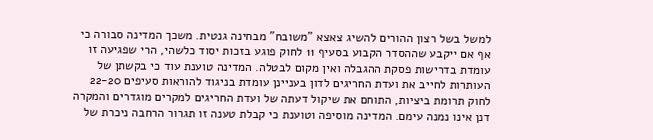למשל בשל רצון ההורים להשיג צאצא "משובח" מבחינה גנטית. משכך המדינה סבורה כי אף אם ייקבע שההסדר הקבוע בסעיף 11 לחוק פוגע בזכות יסוד כלשהי, הרי שפגיעה זו עומדת בדרישות פסקת ההגבלה ואין מקום לבטלה. המדינה טוענת עוד כי בקשתן של העותרות לחייב את ועדת החריגים לדון בעניינן עומדת בניגוד להוראות סעיפים 22-20 לחוק תרומת ביציות, התוחם את שיקול דעתה של ועדת החריגים למקרים מוגדרים והמקרה דנן אינו נמנה עימם. המדינה מוסיפה וטוענת כי קבלת טענה זו תגרור הרחבה ניכרת של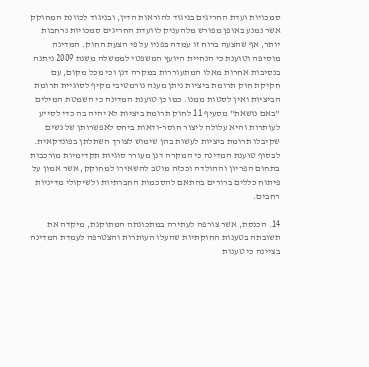סמכויות ועדת החריגים בניגוד להוראות הדין, ובניגוד לכוונת המחוקק אשר נמנע באופן מפורש מלהעניק לוועדת החריגים סמכויות נרחבות יותר, אף שהצעה ברוח זו עמדה בפניו על פי הצעת החוק. המדינה מוסיפה וטוענת כי הנחיית היועץ המשפטי לממשלה משנת 2009 ניתנה בנסיבות אחרות מאלו המתעוררות במקרה דנן וכי מכל מקום, עם חקיקת חוק תרומת ביציות ניתן מענה נורמטיבי מקיף לסוגיית תרומת הביציות ואין לסטות ממנו. כמו כן טוענת המדינה כי השמטת המילים "באם נושאת" מסעיף 11 לחוק תרומת ביציות לא יהיה בה כדי לסייע לעותרות והיא עלולה ליצור חוסר-ודאות ביחס לאפשרותן של נשים שקיבלו תרומת ביציות לעשות בהן שימוש לצורך השתלתן בפונדקאית. לבסוף טוענת המדינה כי המקרה דנן מעורר סוגיות תקדימיות מורכבות בתחום הפריון וההולדה וככזה מוטב להשאירו למחוקק, אשר אמון על פיתוח כללים ברורים בהתאם להסכמות החברתיות ולשיקולי מדיניות רחבים.

14. הכנסת, אשר צורפה לעתירה במתכונתה המתוקנת, מיקדה את תשובתה בטענות החוקתיות שהעלו העותרות והצטרפה לעמדת המדינה בציינה כי טענות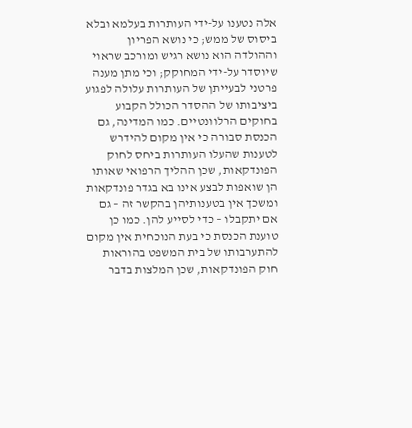אלה נטענו על-ידי העותרות בעלמא ובלא ביסוס של ממש; כי נושא הפריון וההולדה הוא נושא רגיש ומורכב שראוי שיוסדר על-ידי המחוקק; וכי מתן מענה פרטני לבעייתן של העותרות עלולה לפגוע ביציבותו של ההסדר הכולל הקבוע בחוקים הרלוונטיים. כמו המדינה, גם הכנסת סבורה כי אין מקום להידרש לטענות שהעלו העותרות ביחס לחוק הפונדקאות, שכן ההליך הרפואי שאותו הן שואפות לבצע אינו בא בגדר פונדקאות ומשכך אין בטענותיהן בהקשר זה – גם אם יתקבלו – כדי לסייע להן. כמו כן טוענת הכנסת כי בעת הנוכחית אין מקום להתערבותו של בית המשפט בהוראות חוק הפונדקאות, שכן המלצות בדבר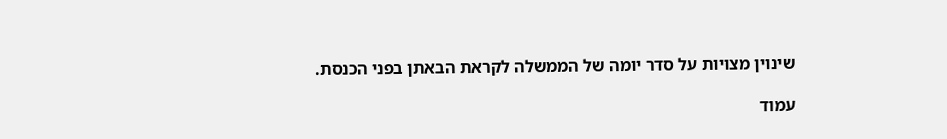שינוין מצויות על סדר יומה של הממשלה לקראת הבאתן בפני הכנסת.

עמוד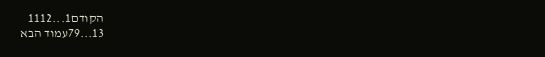הקודם1...1112
13...79עמוד הבא